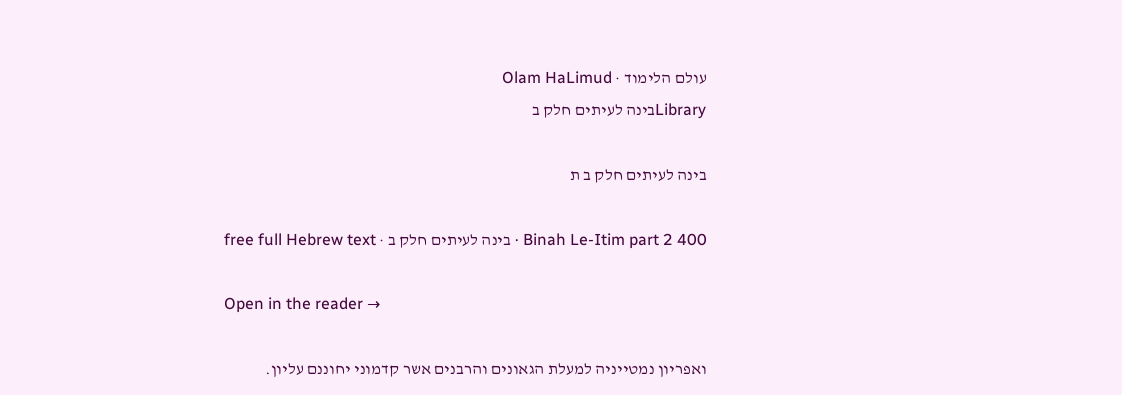עולם הלימוד · Olam HaLimud
Libraryבינה לעיתים חלק ב

בינה לעיתים חלק ב ת

Binah Le-Itim part 2 400 · בינה לעיתים חלק ב · free full Hebrew text

Open in the reader →

ואפריון נמטייניה למעלת הגאונים והרבנים אשר קדמוני יחוננם עליון.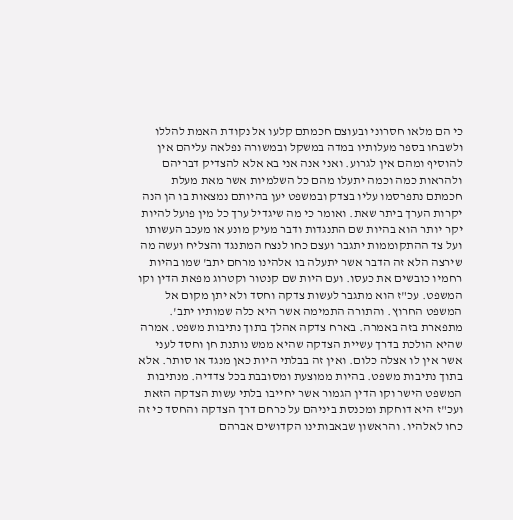כי הם מלאו חסרוני ובעוצם חכמתם קלעו אל נקודת האמת להללו ולשבחו בספר מעלותיו במדה במשקל ובמשורה נפלאה עליהם אין להוסיף ומהם אין לגרוע. ואני אנה אני בא אלא להצדיק דבריהם ולהראות כמה וכמה יתעלו מהם כל השלמיות אשר מאת מעלת חכמתם נתפרסמו עליו בצדק ובמשפט יען בהיותם נמצאות בו הן הנה יקרות הערך ביתר שאת. ואומר כי מה שיגדיל ערך כל מין פועל להיות יקר יותר הוא בהיות שם התנגדות ודבר מעיק מונע או מעכב העשותו ועל צד ההתקוממות יתגבר ועצם כחו לנצח המתנגד והצליח ועשה מה שירצה הלא זה הדבר אשר יתעלה בו אלהינו מרחם יתב' שמו בהיות רחמיו כובשים את כעסו. ועם היות שם קנטור וקטרוג מפאת הדין וקו המשפט. עכ"ז הוא מתגבר לעשות צדקה וחסד ולא יתן מקום אל המשפט החרוץ. והתורה התמימה אשר היא כלה שמותיו יתב'. מתפארת בזה באמרה. בארח צדקה אהלך בתוך נתיבות משפט. אמרה שהיא הולכת בדרך עשיית הצדקה שהיא ממש נותנת חן וחסד לעני אשר אין לו אצלה כלום. ואין זה בבלתי היות כאן מנגד או סותר. אלא בתוך נתיבות משפט. בהיות ממוצעת ומסובבת בכל צדדיה. מנתיבות המשפט הישר וקו הדין הגמור אשר יחייבו בלתי עשות הצדקה הזאת ועכ"ז היא דוחקת ומכנסת ביניהם על כרחם דרך הצדקה והחסד כי זה כחו לאלהיו. והראשון שבאבותינו הקדושים אברהם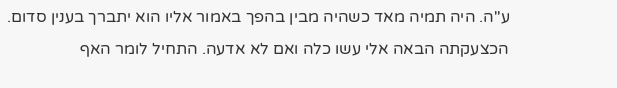ע"ה. היה תמיה מאד כשהיה מבין בהפך באמור אליו הוא יתברך בענין סדום. הכצעקתה הבאה אלי עשו כלה ואם לא אדעה. התחיל לומר האף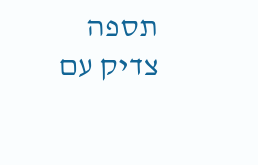תספה צדיק עם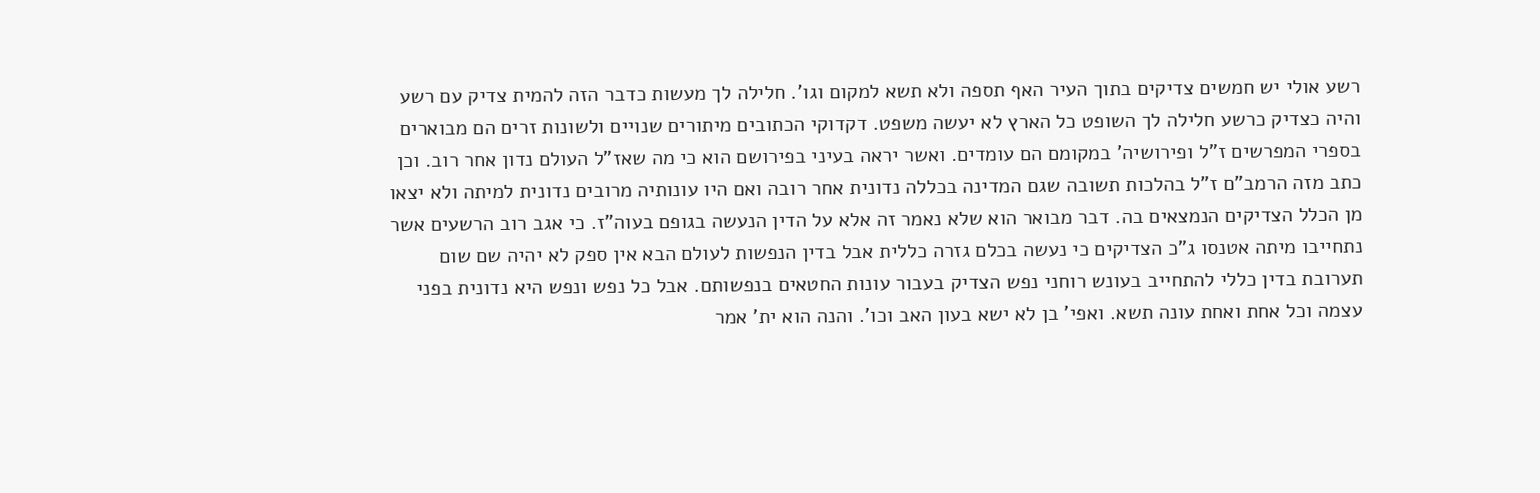רשע אולי יש חמשים צדיקים בתוך העיר האף תספה ולא תשא למקום וגו'. חלילה לך מעשות כדבר הזה להמית צדיק עם רשע והיה כצדיק כרשע חלילה לך השופט כל הארץ לא יעשה משפט. דקדוקי הכתובים מיתורים שנויים ולשונות זרים הם מבוארים בספרי המפרשים ז"ל ופירושיה' במקומם הם עומדים. ואשר יראה בעיני בפירושם הוא כי מה שאז"ל העולם נדון אחר רוב. וכן כתב מזה הרמב"ם ז"ל בהלכות תשובה שגם המדינה בכללה נדונית אחר רובה ואם היו עונותיה מרובים נדונית למיתה ולא יצאו מן הכלל הצדיקים הנמצאים בה. דבר מבואר הוא שלא נאמר זה אלא על הדין הנעשה בגופם בעוה"ז. כי אגב רוב הרשעים אשר נתחייבו מיתה אטנסו ג"כ הצדיקים כי נעשה בכלם גזרה כללית אבל בדין הנפשות לעולם הבא אין ספק לא יהיה שם שום תערובת בדין כללי להתחייב בעונש רוחני נפש הצדיק בעבור עונות החטאים בנפשותם. אבל כל נפש ונפש היא נדונית בפני עצמה וכל אחת ואחת עונה תשא. ואפי' בן לא ישא בעון האב וכו'. והנה הוא ית' אמר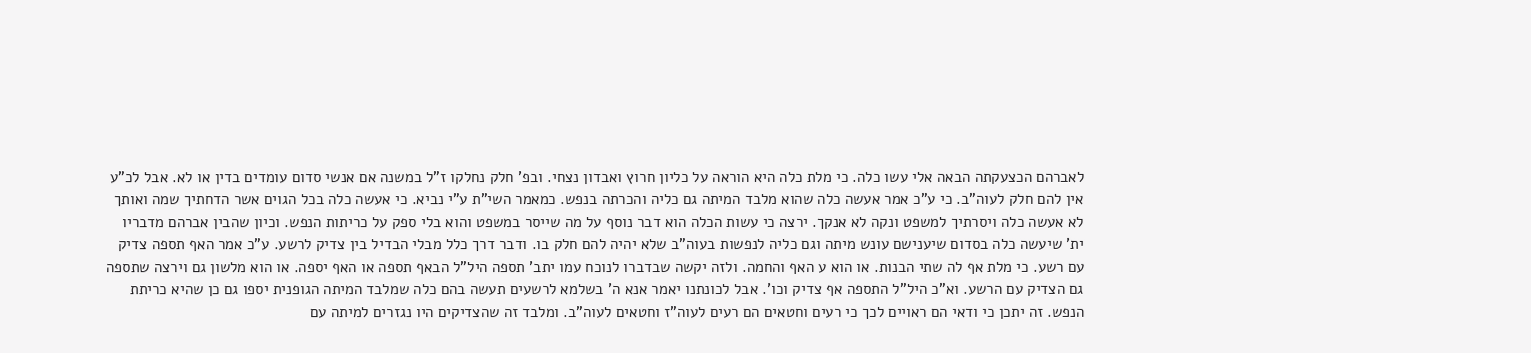לאברהם הכצעקתה הבאה אלי עשו כלה. כי מלת כלה היא הוראה על כליון חרוץ ואבדון נצחי. ובפ' חלק נחלקו ז"ל במשנה אם אנשי סדום עומדים בדין או לא. אבל לכ"ע אין להם חלק לעוה"ב. כי ע"כ אמר אעשה כלה שהוא מלבד המיתה גם כליה והכרתה בנפש. כמאמר השי"ת ע"י נביא. כי אעשה כלה בכל הגוים אשר הדחתיך שמה ואותך לא אעשה כלה ויסרתיך למשפט ונקה לא אנקך. ירצה כי עשות הכלה הוא דבר נוסף על מה שייסר במשפט והוא בלי ספק על כריתות הנפש. וכיון שהבין אברהם מדבריו ית' שיעשה כלה בסדום שיענישם עונש מיתה וגם כליה לנפשות בעוה"ב שלא יהיה להם חלק בו. ודבר דרך כלל מבלי הבדיל בין צדיק לרשע. ע"כ אמר האף תספה צדיק עם רשע. כי מלת אף לה שתי הבנות. או הוא ע האף והחמה. ולזה יקשה שבדברו לנוכח עמו יתב' תספה היל"ל הבאף תספה או האף יספה. או הוא מלשון גם וירצה שתספה גם הצדיק עם הרשע. וא"כ היל"ל התספה אף צדיק וכו'. אבל לכונתנו יאמר אנא ה' בשלמא לרשעים תעשה בהם כלה שמלבד המיתה הגופנית יספו גם כן שהיא כריתת הנפש. זה יתכן כי ודאי הם ראויים לכך כי רעים וחטאים הם רעים לעוה"ז וחטאים לעוה"ב. ומלבד זה שהצדיקים היו נגזרים למיתה עם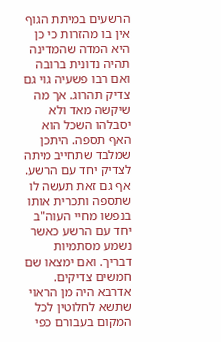הרשעים במיתת הגוף אין בו מהזרות כי כן היא המדה שהמדינה תהיה נדונית ברובה ואם רבו פשעיה גוי גם צדיק תהרוג. אך מה שיקשה מאד ולא יסבלהו השכל הוא האף תספה. היתכן שמלבד שתחייב מיתה לצדיק יחד עם הרשע. אף גם זאת תעשה לו שתספה ותכרית אותו בנפשו מחיי העוה"ב יחד עם הרשע כאשר נשמע מסתמיות דבריך. ואם ימצאו שם חמשים צדיקים. אדרבא היה מן הראוי שתשא לחלוטין לכל המקום בעבורם כפי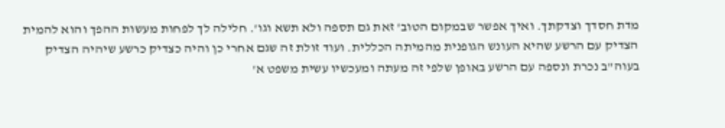מדת חסדך וצדקתך. ואיך אפשר שבמקום הטוב' זאת גם תספה ולא תשא וגו'. חלילה לך לפחות מעשות ההפך והוא להמית הצדיק עם הרשע שהיא העונש הגופנית מהמיתה הכללית. ועוד זולת זה שגם אחרי כן והיה כצדיק כרשע שיהיה הצדיק בעוה"ב נכרת ונספה עם הרשע באופן שלפי זה מעתה ומעכשיו עשית משפט א'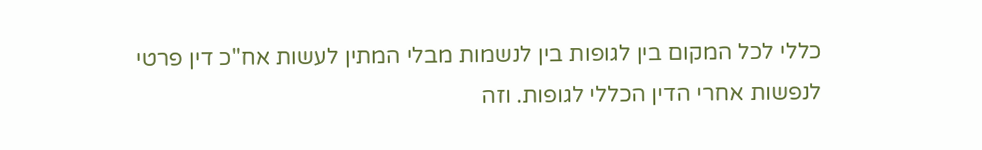כללי לכל המקום בין לגופות בין לנשמות מבלי המתין לעשות אח"כ דין פרטי לנפשות אחרי הדין הכללי לגופות. וזה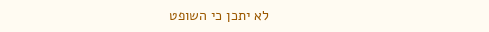לא יתכן כי השופט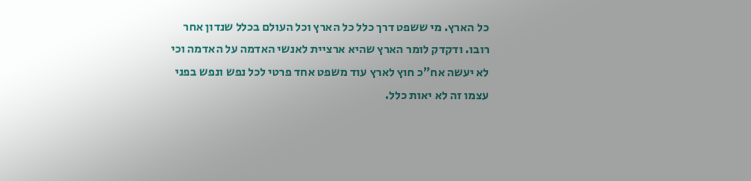כל הארץ. מי ששפט דרך כלל כל הארץ וכל העולם בכלל שנדון אחר רובו. ודקדק לומר הארץ שהיא ארציית לאנשי האדמה על האדמה וכי לא יעשה אח"כ חוץ לארץ עוד משפט אחד פרטי לכל נפש ונפש בפני עצמו זה לא יאות כלל.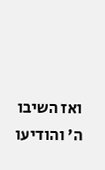ואז השיבו ה' והודיעו